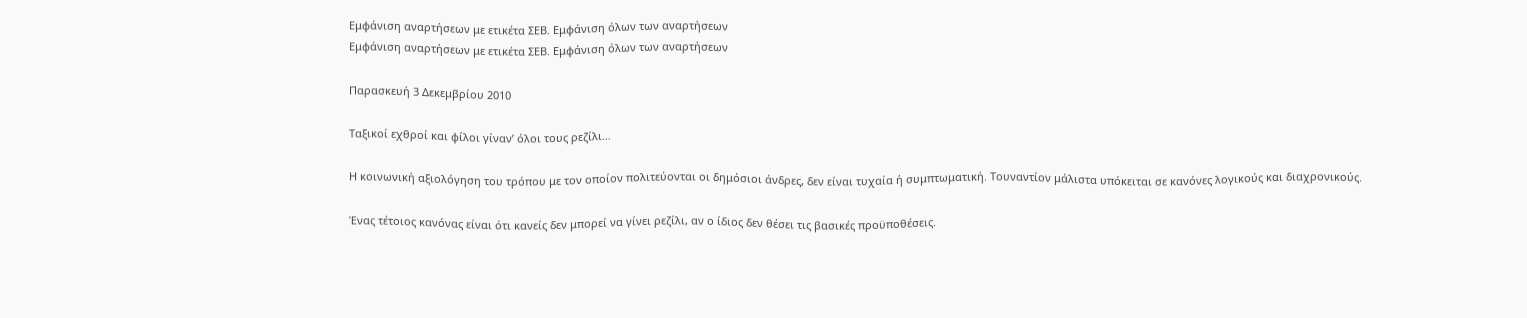Εμφάνιση αναρτήσεων με ετικέτα ΣΕΒ. Εμφάνιση όλων των αναρτήσεων
Εμφάνιση αναρτήσεων με ετικέτα ΣΕΒ. Εμφάνιση όλων των αναρτήσεων

Παρασκευή 3 Δεκεμβρίου 2010

Ταξικοί εχθροί και φίλοι γίναν’ όλοι τους ρεζίλι…

Η κοινωνική αξιολόγηση του τρόπου με τον οποίον πολιτεύονται οι δημόσιοι άνδρες, δεν είναι τυχαία ή συμπτωματική. Τουναντίον μάλιστα υπόκειται σε κανόνες λογικούς και διαχρονικούς.

Ένας τέτοιος κανόνας είναι ότι κανείς δεν μπορεί να γίνει ρεζίλι, αν ο ίδιος δεν θέσει τις βασικές προϋποθέσεις.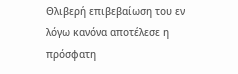Θλιβερή επιβεβαίωση του εν λόγω κανόνα αποτέλεσε η πρόσφατη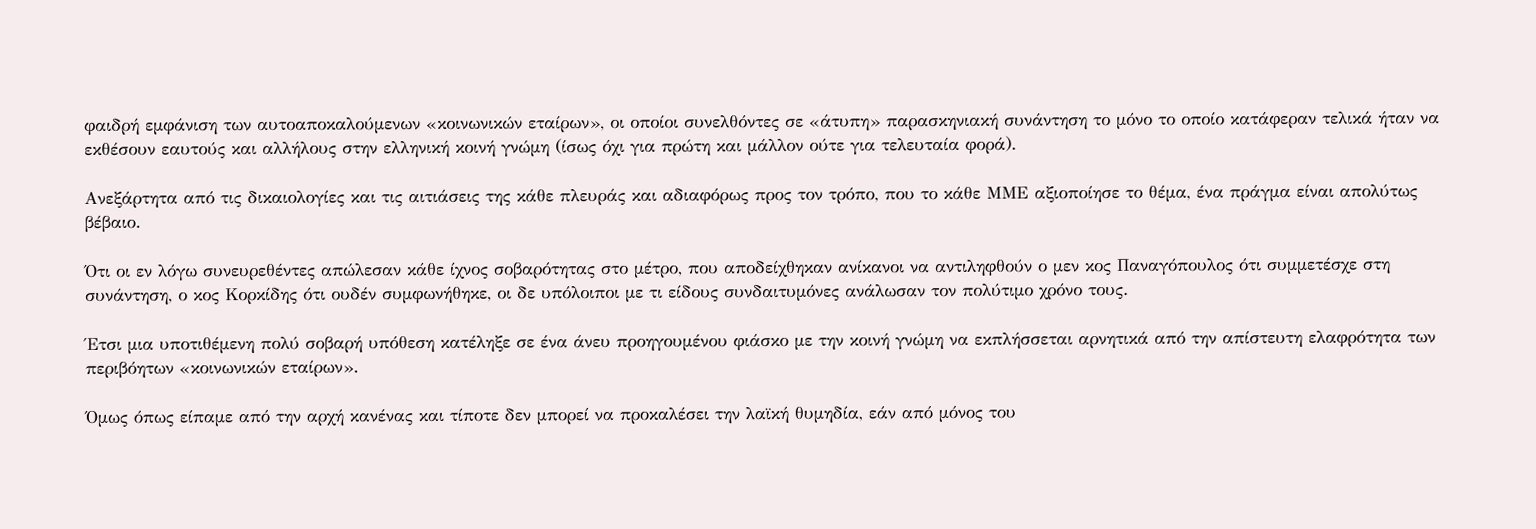φαιδρή εμφάνιση των αυτοαποκαλούμενων «κοινωνικών εταίρων», οι οποίοι συνελθόντες σε «άτυπη» παρασκηνιακή συνάντηση το μόνο το οποίο κατάφεραν τελικά ήταν να εκθέσουν εαυτούς και αλλήλους στην ελληνική κοινή γνώμη (ίσως όχι για πρώτη και μάλλον ούτε για τελευταία φορά).

Ανεξάρτητα από τις δικαιολογίες και τις αιτιάσεις της κάθε πλευράς και αδιαφόρως προς τον τρόπο, που το κάθε ΜΜΕ αξιοποίησε το θέμα, ένα πράγμα είναι απολύτως βέβαιο.

Ότι οι εν λόγω συνευρεθέντες απώλεσαν κάθε ίχνος σοβαρότητας στο μέτρο, που αποδείχθηκαν ανίκανοι να αντιληφθούν ο μεν κος Παναγόπουλος ότι συμμετέσχε στη συνάντηση, ο κος Κορκίδης ότι ουδέν συμφωνήθηκε, οι δε υπόλοιποι με τι είδους συνδαιτυμόνες ανάλωσαν τον πολύτιμο χρόνο τους.

Έτσι μια υποτιθέμενη πολύ σοβαρή υπόθεση κατέληξε σε ένα άνευ προηγουμένου φιάσκο με την κοινή γνώμη να εκπλήσσεται αρνητικά από την απίστευτη ελαφρότητα των περιβόητων «κοινωνικών εταίρων».

Όμως όπως είπαμε από την αρχή κανένας και τίποτε δεν μπορεί να προκαλέσει την λαϊκή θυμηδία, εάν από μόνος του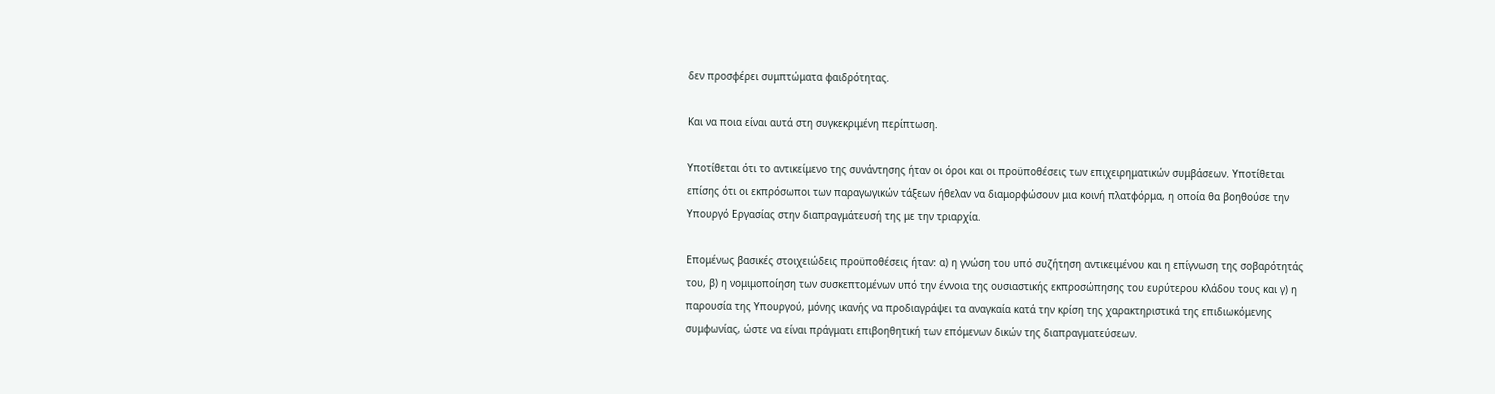δεν προσφέρει συμπτώματα φαιδρότητας.

Και να ποια είναι αυτά στη συγκεκριμένη περίπτωση.

Υποτίθεται ότι το αντικείμενο της συνάντησης ήταν οι όροι και οι προϋποθέσεις των επιχειρηματικών συμβάσεων. Υποτίθεται επίσης ότι οι εκπρόσωποι των παραγωγικών τάξεων ήθελαν να διαμορφώσουν μια κοινή πλατφόρμα, η οποία θα βοηθούσε την Υπουργό Εργασίας στην διαπραγμάτευσή της με την τριαρχία.

Επομένως βασικές στοιχειώδεις προϋποθέσεις ήταν: α) η γνώση του υπό συζήτηση αντικειμένου και η επίγνωση της σοβαρότητάς του, β) η νομιμοποίηση των συσκεπτομένων υπό την έννοια της ουσιαστικής εκπροσώπησης του ευρύτερου κλάδου τους και γ) η παρουσία της Υπουργού, μόνης ικανής να προδιαγράψει τα αναγκαία κατά την κρίση της χαρακτηριστικά της επιδιωκόμενης συμφωνίας, ώστε να είναι πράγματι επιβοηθητική των επόμενων δικών της διαπραγματεύσεων.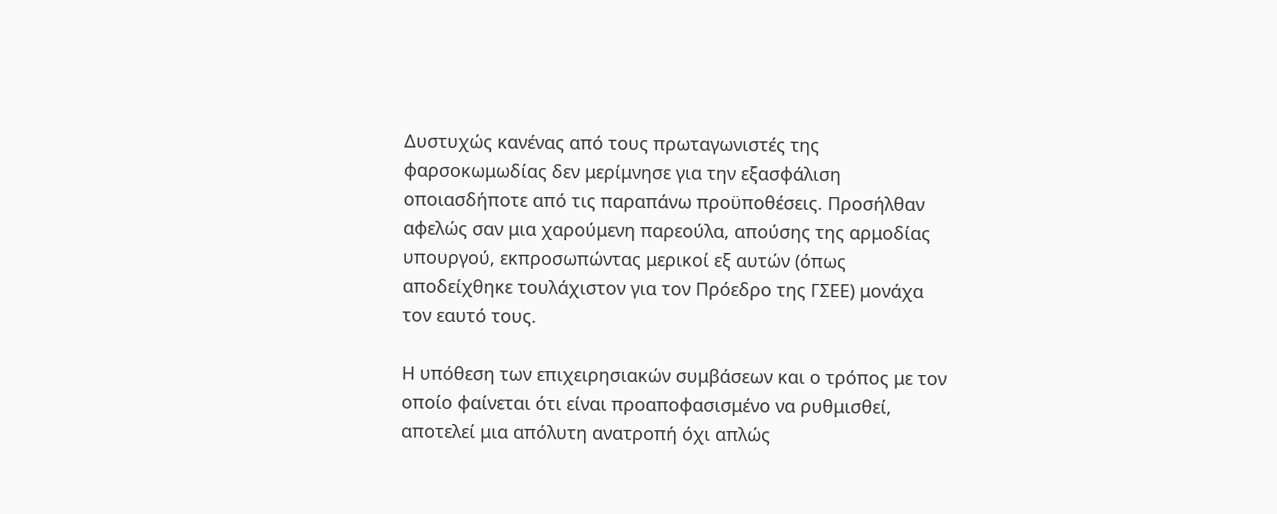Δυστυχώς κανένας από τους πρωταγωνιστές της φαρσοκωμωδίας δεν μερίμνησε για την εξασφάλιση οποιασδήποτε από τις παραπάνω προϋποθέσεις. Προσήλθαν αφελώς σαν μια χαρούμενη παρεούλα, απούσης της αρμοδίας υπουργού, εκπροσωπώντας μερικοί εξ αυτών (όπως αποδείχθηκε τουλάχιστον για τον Πρόεδρο της ΓΣΕΕ) μονάχα τον εαυτό τους.

Η υπόθεση των επιχειρησιακών συμβάσεων και ο τρόπος με τον οποίο φαίνεται ότι είναι προαποφασισμένο να ρυθμισθεί, αποτελεί μια απόλυτη ανατροπή όχι απλώς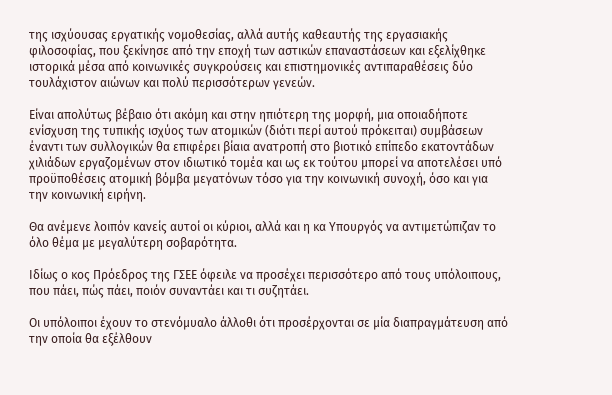της ισχύουσας εργατικής νομοθεσίας, αλλά αυτής καθεαυτής της εργασιακής φιλοσοφίας, που ξεκίνησε από την εποχή των αστικών επαναστάσεων και εξελίχθηκε ιστορικά μέσα από κοινωνικές συγκρούσεις και επιστημονικές αντιπαραθέσεις δύο τουλάχιστον αιώνων και πολύ περισσότερων γενεών.

Είναι απολύτως βέβαιο ότι ακόμη και στην ηπιότερη της μορφή, μια οποιαδήποτε ενίσχυση της τυπικής ισχύος των ατομικών (διότι περί αυτού πρόκειται) συμβάσεων έναντι των συλλογικών θα επιφέρει βίαια ανατροπή στο βιοτικό επίπεδο εκατοντάδων χιλιάδων εργαζομένων στον ιδιωτικό τομέα και ως εκ τούτου μπορεί να αποτελέσει υπό προϋποθέσεις ατομική βόμβα μεγατόνων τόσο για την κοινωνική συνοχή, όσο και για την κοινωνική ειρήνη.

Θα ανέμενε λοιπόν κανείς αυτοί οι κύριοι, αλλά και η κα Υπουργός να αντιμετώπιζαν το όλο θέμα με μεγαλύτερη σοβαρότητα.

Ιδίως ο κος Πρόεδρος της ΓΣΕΕ όφειλε να προσέχει περισσότερο από τους υπόλοιπους, που πάει, πώς πάει, ποιόν συναντάει και τι συζητάει.

Οι υπόλοιποι έχουν το στενόμυαλο άλλοθι ότι προσέρχονται σε μία διαπραγμάτευση από την οποία θα εξέλθουν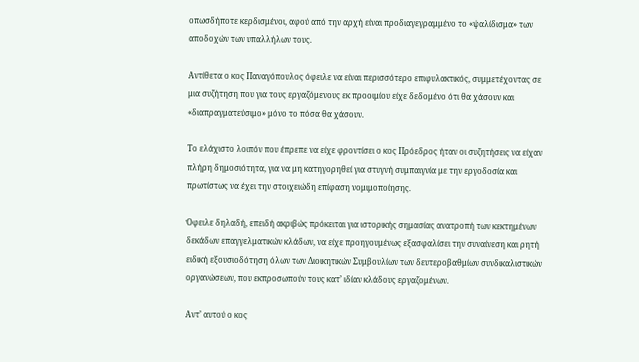οπωσδήποτε κερδισμένοι, αφού από την αρχή είναι προδιαγεγραμμένο το «ψαλίδισμα» των αποδοχών των υπαλλήλων τους.

Αντίθετα ο κος Παναγόπουλος όφειλε να είναι περισσότερο επιφυλακτικός, συμμετέχοντας σε μια συζήτηση που για τους εργαζόμενους εκ προοιμίου είχε δεδομένο ότι θα χάσουν και «διαπραγματεύσιμο» μόνο το πόσα θα χάσουν.

Το ελάχιστο λοιπόν που έπρεπε να είχε φροντίσει ο κος Πρόεδρος ήταν οι συζητήσεις να είχαν πλήρη δημοσιότητα, για να μη κατηγορηθεί για στυγνή συμπαιγνία με την εργοδοσία και πρωτίστως να έχει την στοιχειώδη επίφαση νομιμοποίησης.

Όφειλε δηλαδή, επειδή ακριβώς πρόκειται για ιστορικής σημασίας ανατροπή των κεκτημένων δεκάδων επαγγελματικών κλάδων, να είχε προηγουμένως εξασφαλίσει την συναίνεση και ρητή ειδική εξουσιοδότηση όλων των Διοικητικών Συμβουλίων των δευτεροβαθμίων συνδικαλιστικών οργανώσεων, που εκπροσωπούν τους κατ’ ιδίαν κλάδους εργαζομένων.

Αντ’ αυτού ο κος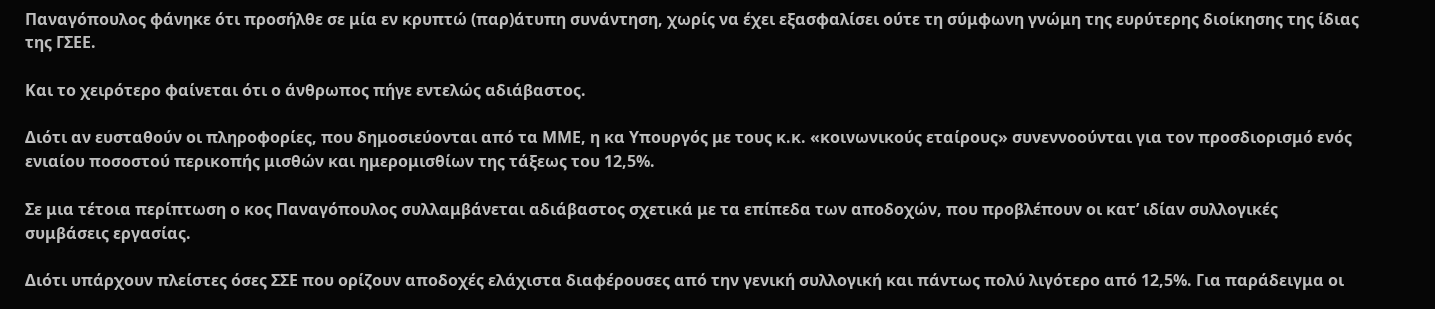Παναγόπουλος φάνηκε ότι προσήλθε σε μία εν κρυπτώ (παρ)άτυπη συνάντηση, χωρίς να έχει εξασφαλίσει ούτε τη σύμφωνη γνώμη της ευρύτερης διοίκησης της ίδιας της ΓΣΕΕ.

Και το χειρότερο φαίνεται ότι ο άνθρωπος πήγε εντελώς αδιάβαστος.

Διότι αν ευσταθούν οι πληροφορίες, που δημοσιεύονται από τα ΜΜΕ, η κα Υπουργός με τους κ.κ. «κοινωνικούς εταίρους» συνεννοούνται για τον προσδιορισμό ενός ενιαίου ποσοστού περικοπής μισθών και ημερομισθίων της τάξεως του 12,5%.

Σε μια τέτοια περίπτωση ο κος Παναγόπουλος συλλαμβάνεται αδιάβαστος σχετικά με τα επίπεδα των αποδοχών, που προβλέπουν οι κατ’ ιδίαν συλλογικές συμβάσεις εργασίας.

Διότι υπάρχουν πλείστες όσες ΣΣΕ που ορίζουν αποδοχές ελάχιστα διαφέρουσες από την γενική συλλογική και πάντως πολύ λιγότερο από 12,5%. Για παράδειγμα οι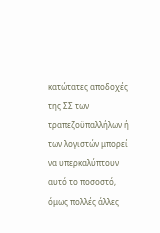κατώτατες αποδοχές της ΣΣ των τραπεζοϋπαλλήλων ή των λογιστών μπορεί να υπερκαλύπτουν αυτό το ποσοστό, όμως πολλές άλλες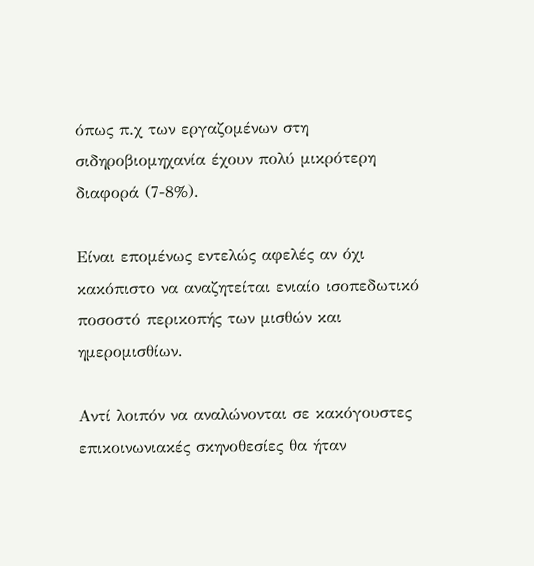όπως π.χ των εργαζομένων στη σιδηροβιομηχανία έχουν πολύ μικρότερη διαφορά (7-8%).

Είναι επομένως εντελώς αφελές αν όχι κακόπιστο να αναζητείται ενιαίο ισοπεδωτικό ποσοστό περικοπής των μισθών και ημερομισθίων.

Αντί λοιπόν να αναλώνονται σε κακόγουστες επικοινωνιακές σκηνοθεσίες θα ήταν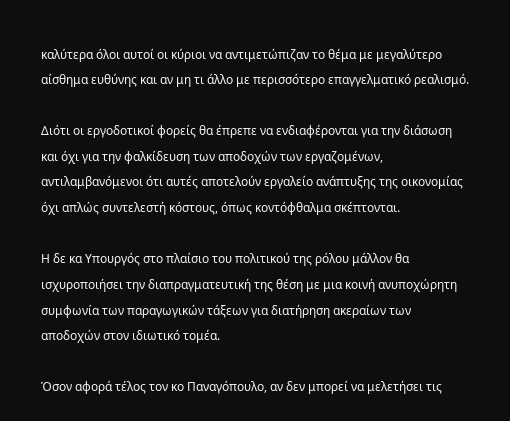καλύτερα όλοι αυτοί οι κύριοι να αντιμετώπιζαν το θέμα με μεγαλύτερο αίσθημα ευθύνης και αν μη τι άλλο με περισσότερο επαγγελματικό ρεαλισμό.

Διότι οι εργοδοτικοί φορείς θα έπρεπε να ενδιαφέρονται για την διάσωση και όχι για την φαλκίδευση των αποδοχών των εργαζομένων, αντιλαμβανόμενοι ότι αυτές αποτελούν εργαλείο ανάπτυξης της οικονομίας όχι απλώς συντελεστή κόστους, όπως κοντόφθαλμα σκέπτονται.

Η δε κα Υπουργός στο πλαίσιο του πολιτικού της ρόλου μάλλον θα ισχυροποιήσει την διαπραγματευτική της θέση με μια κοινή ανυποχώρητη συμφωνία των παραγωγικών τάξεων για διατήρηση ακεραίων των αποδοχών στον ιδιωτικό τομέα.

Όσον αφορά τέλος τον κο Παναγόπουλο, αν δεν μπορεί να μελετήσει τις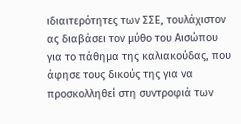ιδιαιτερότητες των ΣΣΕ, τουλάχιστον ας διαβάσει τον μύθο του Αισώπου για το πάθημα της καλιακούδας, που άφησε τους δικούς της για να προσκολληθεί στη συντροφιά των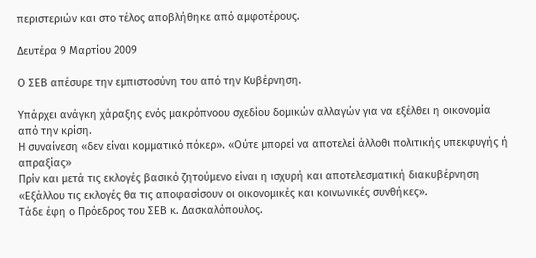περιστεριών και στο τέλος αποβλήθηκε από αμφοτέρους.

Δευτέρα 9 Μαρτίου 2009

Ο ΣΕΒ απέσυρε την εμπιστοσύνη του από την Κυβέρνηση.

Υπάρχει ανάγκη χάραξης ενός μακρόπνοου σχεδίου δομικών αλλαγών για να εξέλθει η οικονομία από την κρίση.
Η συναίνεση «δεν είναι κομματικό πόκερ». «Ούτε μπορεί να αποτελεί άλλοθι πολιτικής υπεκφυγής ή απραξίας»
Πρίν και μετά τις εκλογές βασικό ζητούμενο είναι η ισχυρή και αποτελεσματική διακυβέρνηση
«Εξάλλου τις εκλογές θα τις αποφασίσουν οι οικονομικές και κοινωνικές συνθήκες».
Τάδε έφη ο Πρόεδρος του ΣΕΒ κ. Δασκαλόπουλος.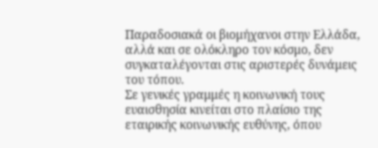Παραδοσιακά οι βιομήχανοι στην Ελλάδα, αλλά και σε ολόκληρο τον κόσμο, δεν συγκαταλέγονται στις αριστερές δυνάμεις του τόπου.
Σε γενικές γραμμές η κοινωνική τους ευαισθησία κινείται στο πλαίσιο της εταιρικής κοινωνικής ευθύνης, όπου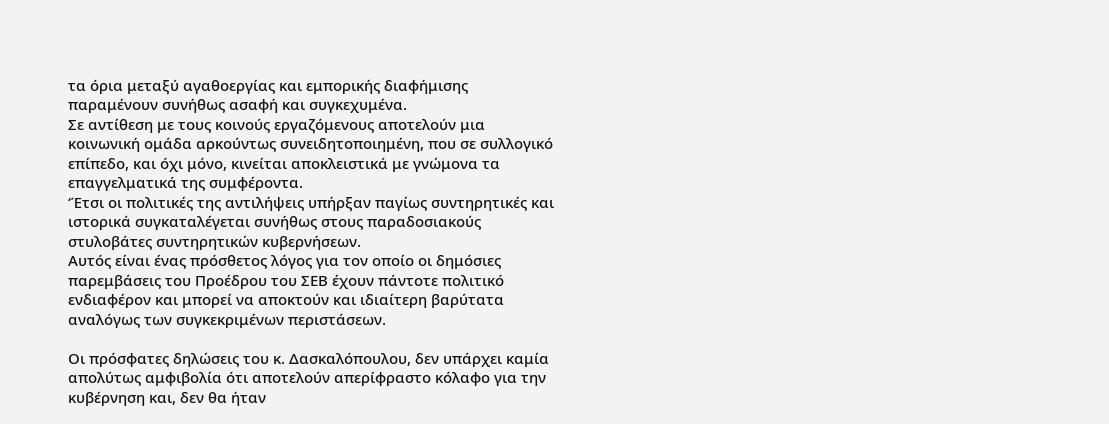τα όρια μεταξύ αγαθοεργίας και εμπορικής διαφήμισης παραμένουν συνήθως ασαφή και συγκεχυμένα.
Σε αντίθεση με τους κοινούς εργαζόμενους αποτελούν μια κοινωνική ομάδα αρκούντως συνειδητοποιημένη, που σε συλλογικό επίπεδο, και όχι μόνο, κινείται αποκλειστικά με γνώμονα τα επαγγελματικά της συμφέροντα.
‘Έτσι οι πολιτικές της αντιλήψεις υπήρξαν παγίως συντηρητικές και ιστορικά συγκαταλέγεται συνήθως στους παραδοσιακούς στυλοβάτες συντηρητικών κυβερνήσεων.
Αυτός είναι ένας πρόσθετος λόγος για τον οποίο οι δημόσιες παρεμβάσεις του Προέδρου του ΣΕΒ έχουν πάντοτε πολιτικό ενδιαφέρον και μπορεί να αποκτούν και ιδιαίτερη βαρύτατα αναλόγως των συγκεκριμένων περιστάσεων.

Οι πρόσφατες δηλώσεις του κ. Δασκαλόπουλου, δεν υπάρχει καμία απολύτως αμφιβολία ότι αποτελούν απερίφραστο κόλαφο για την κυβέρνηση και, δεν θα ήταν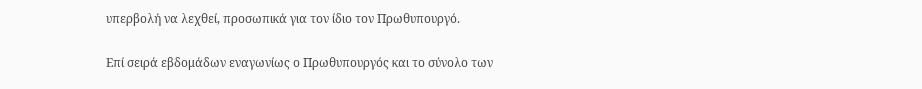υπερβολή να λεχθεί, προσωπικά για τον ίδιο τον Πρωθυπουργό.

Επί σειρά εβδομάδων εναγωνίως ο Πρωθυπουργός και το σύνολο των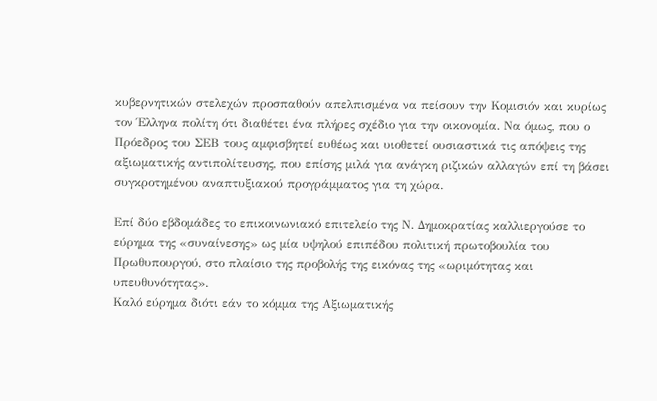κυβερνητικών στελεχών προσπαθούν απελπισμένα να πείσουν την Κομισιόν και κυρίως τον Έλληνα πολίτη ότι διαθέτει ένα πλήρες σχέδιο για την οικονομία. Να όμως, που ο Πρόεδρος του ΣΕΒ τους αμφισβητεί ευθέως και υιοθετεί ουσιαστικά τις απόψεις της αξιωματικής αντιπολίτευσης, που επίσης μιλά για ανάγκη ριζικών αλλαγών επί τη βάσει συγκροτημένου αναπτυξιακού προγράμματος για τη χώρα.

Επί δύο εβδομάδες το επικοινωνιακό επιτελείο της Ν. Δημοκρατίας καλλιεργούσε το εύρημα της «συναίνεσης» ως μία υψηλού επιπέδου πολιτική πρωτοβουλία του Πρωθυπουργού, στο πλαίσιο της προβολής της εικόνας της «ωριμότητας και υπευθυνότητας».
Καλό εύρημα διότι εάν το κόμμα της Αξιωματικής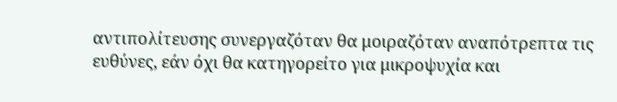αντιπολίτευσης συνεργαζόταν θα μοιραζόταν αναπότρεπτα τις ευθύνες, εάν όχι θα κατηγορείτο για μικροψυχία και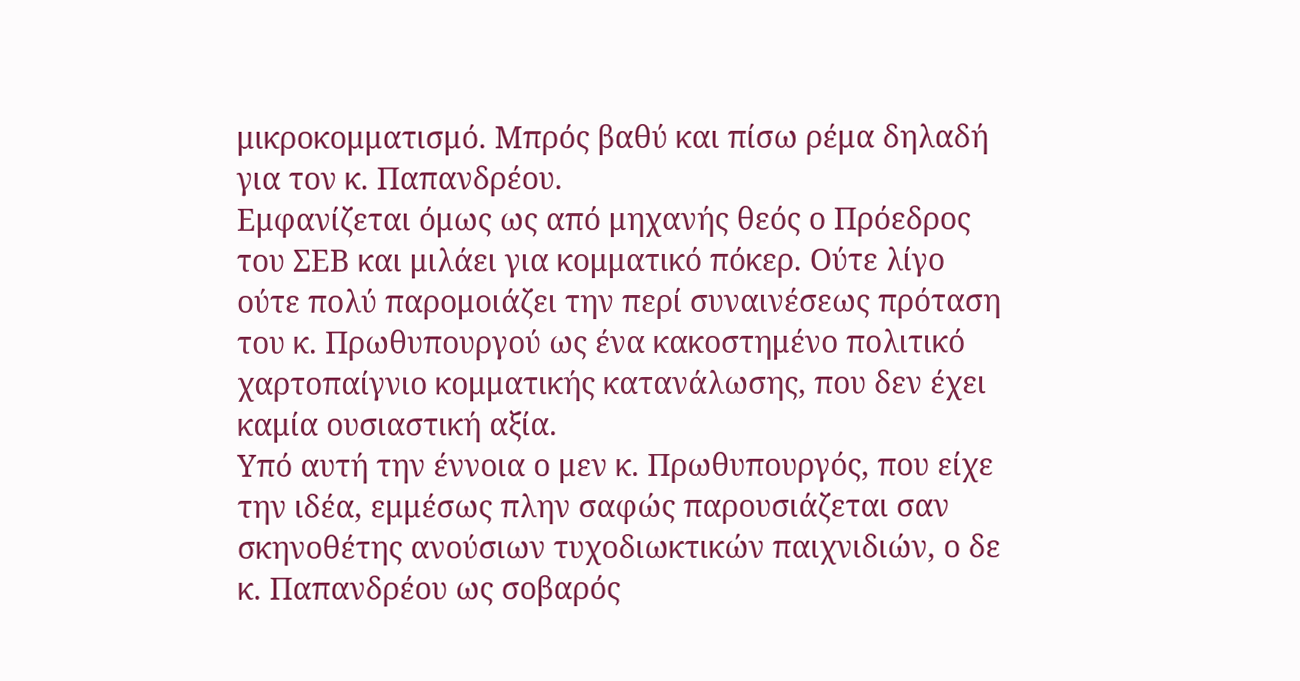μικροκομματισμό. Μπρός βαθύ και πίσω ρέμα δηλαδή για τον κ. Παπανδρέου.
Εμφανίζεται όμως ως από μηχανής θεός ο Πρόεδρος του ΣΕΒ και μιλάει για κομματικό πόκερ. Ούτε λίγο ούτε πολύ παρομοιάζει την περί συναινέσεως πρόταση του κ. Πρωθυπουργού ως ένα κακοστημένο πολιτικό χαρτοπαίγνιο κομματικής κατανάλωσης, που δεν έχει καμία ουσιαστική αξία.
Υπό αυτή την έννοια ο μεν κ. Πρωθυπουργός, που είχε την ιδέα, εμμέσως πλην σαφώς παρουσιάζεται σαν σκηνοθέτης ανούσιων τυχοδιωκτικών παιχνιδιών, ο δε κ. Παπανδρέου ως σοβαρός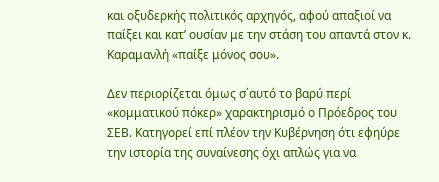και οξυδερκής πολιτικός αρχηγός, αφού απαξιοί να παίξει και κατ’ ουσίαν με την στάση του απαντά στον κ. Καραμανλή «παίξε μόνος σου».

Δεν περιορίζεται όμως σ΄αυτό το βαρύ περί «κομματικού πόκερ» χαρακτηρισμό ο Πρόεδρος του ΣΕΒ. Κατηγορεί επί πλέον την Κυβέρνηση ότι εφηύρε την ιστορία της συναίνεσης όχι απλώς για να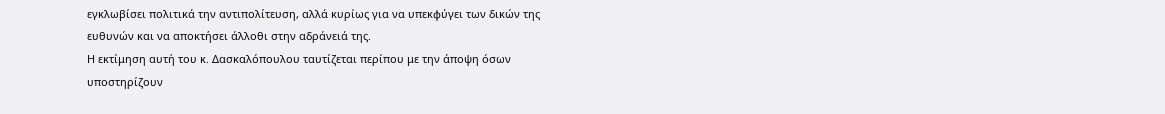εγκλωβίσει πολιτικά την αντιπολίτευση, αλλά κυρίως για να υπεκφύγει των δικών της ευθυνών και να αποκτήσει άλλοθι στην αδράνειά της.
Η εκτίμηση αυτή του κ. Δασκαλόπουλου ταυτίζεται περίπου με την άποψη όσων υποστηρίζουν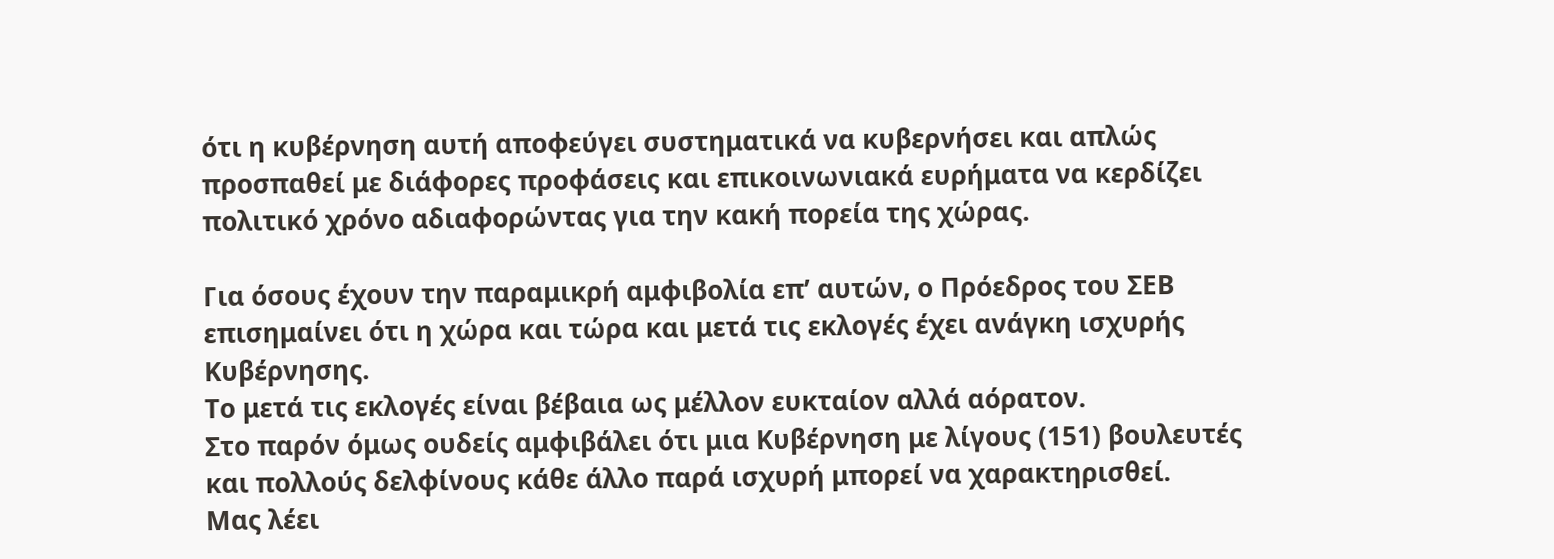ότι η κυβέρνηση αυτή αποφεύγει συστηματικά να κυβερνήσει και απλώς προσπαθεί με διάφορες προφάσεις και επικοινωνιακά ευρήματα να κερδίζει πολιτικό χρόνο αδιαφορώντας για την κακή πορεία της χώρας.

Για όσους έχουν την παραμικρή αμφιβολία επ’ αυτών, ο Πρόεδρος του ΣΕΒ επισημαίνει ότι η χώρα και τώρα και μετά τις εκλογές έχει ανάγκη ισχυρής Κυβέρνησης.
Το μετά τις εκλογές είναι βέβαια ως μέλλον ευκταίον αλλά αόρατον.
Στο παρόν όμως ουδείς αμφιβάλει ότι μια Κυβέρνηση με λίγους (151) βουλευτές και πολλούς δελφίνους κάθε άλλο παρά ισχυρή μπορεί να χαρακτηρισθεί.
Μας λέει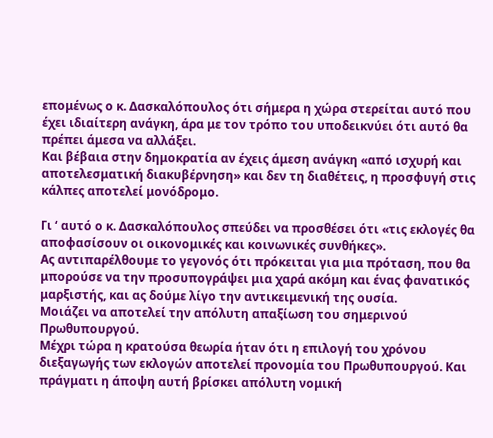επομένως ο κ. Δασκαλόπουλος ότι σήμερα η χώρα στερείται αυτό που έχει ιδιαίτερη ανάγκη, άρα με τον τρόπο του υποδεικνύει ότι αυτό θα πρέπει άμεσα να αλλάξει.
Και βέβαια στην δημοκρατία αν έχεις άμεση ανάγκη «από ισχυρή και αποτελεσματική διακυβέρνηση» και δεν τη διαθέτεις, η προσφυγή στις κάλπες αποτελεί μονόδρομο.

Γι ‘ αυτό ο κ. Δασκαλόπουλος σπεύδει να προσθέσει ότι «τις εκλογές θα αποφασίσουν οι οικονομικές και κοινωνικές συνθήκες».
Ας αντιπαρέλθουμε το γεγονός ότι πρόκειται για μια πρόταση, που θα μπορούσε να την προσυπογράψει μια χαρά ακόμη και ένας φανατικός μαρξιστής, και ας δούμε λίγο την αντικειμενική της ουσία.
Μοιάζει να αποτελεί την απόλυτη απαξίωση του σημερινού Πρωθυπουργού.
Μέχρι τώρα η κρατούσα θεωρία ήταν ότι η επιλογή του χρόνου διεξαγωγής των εκλογών αποτελεί προνομία του Πρωθυπουργού. Και πράγματι η άποψη αυτή βρίσκει απόλυτη νομική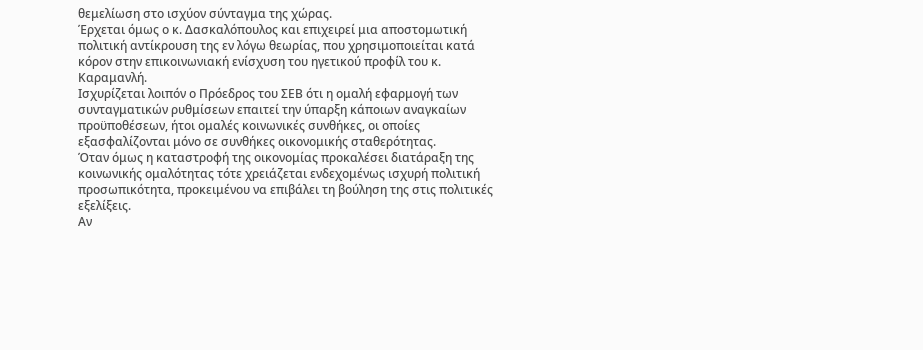θεμελίωση στο ισχύον σύνταγμα της χώρας.
Έρχεται όμως ο κ. Δασκαλόπουλος και επιχειρεί μια αποστομωτική πολιτική αντίκρουση της εν λόγω θεωρίας, που χρησιμοποιείται κατά κόρον στην επικοινωνιακή ενίσχυση του ηγετικού προφίλ του κ. Καραμανλή.
Ισχυρίζεται λοιπόν ο Πρόεδρος του ΣΕΒ ότι η ομαλή εφαρμογή των συνταγματικών ρυθμίσεων επαιτεί την ύπαρξη κάποιων αναγκαίων προϋποθέσεων, ήτοι ομαλές κοινωνικές συνθήκες, οι οποίες εξασφαλίζονται μόνο σε συνθήκες οικονομικής σταθερότητας.
Όταν όμως η καταστροφή της οικονομίας προκαλέσει διατάραξη της κοινωνικής ομαλότητας τότε χρειάζεται ενδεχομένως ισχυρή πολιτική προσωπικότητα, προκειμένου να επιβάλει τη βούληση της στις πολιτικές εξελίξεις.
Αν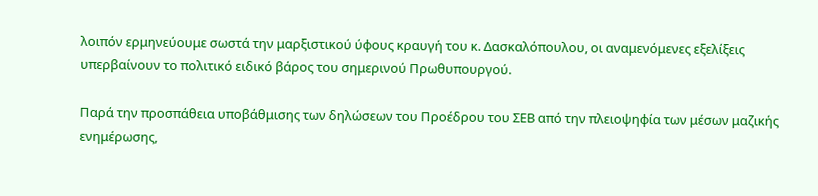λοιπόν ερμηνεύουμε σωστά την μαρξιστικού ύφους κραυγή του κ. Δασκαλόπουλου, οι αναμενόμενες εξελίξεις υπερβαίνουν το πολιτικό ειδικό βάρος του σημερινού Πρωθυπουργού.

Παρά την προσπάθεια υποβάθμισης των δηλώσεων του Προέδρου του ΣΕΒ από την πλειοψηφία των μέσων μαζικής ενημέρωσης,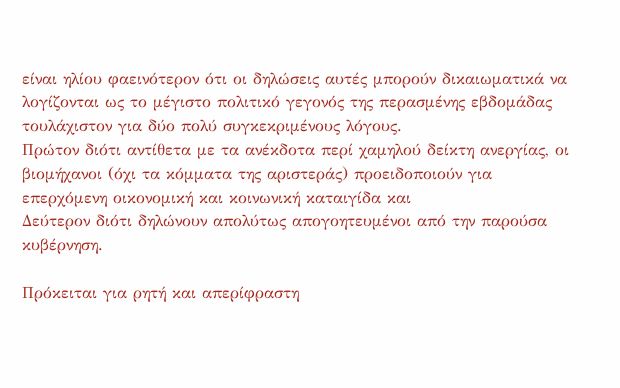είναι ηλίου φαεινότερον ότι οι δηλώσεις αυτές μπορούν δικαιωματικά να λογίζονται ως το μέγιστο πολιτικό γεγονός της περασμένης εβδομάδας τουλάχιστον για δύο πολύ συγκεκριμένους λόγους.
Πρώτον διότι αντίθετα με τα ανέκδοτα περί χαμηλού δείκτη ανεργίας, οι βιομήχανοι (όχι τα κόμματα της αριστεράς) προειδοποιούν για επερχόμενη οικονομική και κοινωνική καταιγίδα και
Δεύτερον διότι δηλώνουν απολύτως απογοητευμένοι από την παρούσα κυβέρνηση.

Πρόκειται για ρητή και απερίφραστη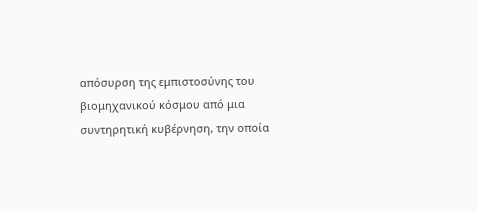απόσυρση της εμπιστοσύνης του βιομηχανικού κόσμου από μια συντηρητική κυβέρνηση, την οποία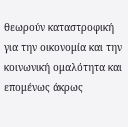θεωρούν καταστροφική για την οικονομία και την κοινωνική ομαλότητα και επομένως άκρως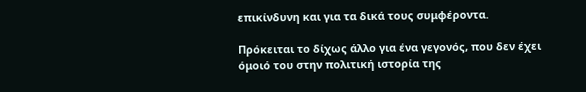επικίνδυνη και για τα δικά τους συμφέροντα.

Πρόκειται το δίχως άλλο για ένα γεγονός, που δεν έχει όμοιό του στην πολιτική ιστορία της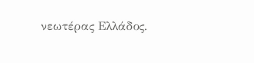νεωτέρας Ελλάδος.